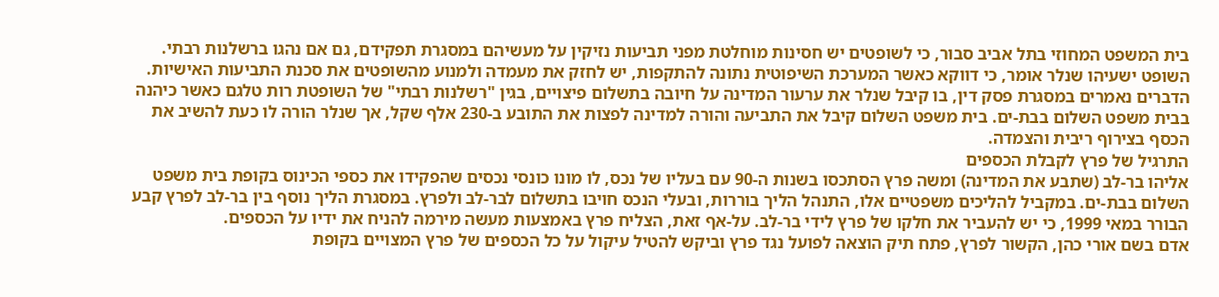בית המשפט המחוזי בתל אביב סבור, כי לשופטים יש חסינות מוחלטת מפני תביעות נזיקין על מעשיהם במסגרת תפקידם, גם אם נהגו ברשלנות רבתי. השופט ישעיהו שנלר אומר, כי דווקא כאשר המערכת השיפוטית נתונה להתקפות, יש לחזק את מעמדה ולמנוע מהשופטים את סכנת התביעות האישיות.
הדברים נאמרים במסגרת פסק דין, בו קיבל שנלר את ערעור המדינה על חיובה בתשלום פיצויים, בגין "רשלנות רבתי" של השופטת רות טלגם כאשר כיהנה בבית משפט השלום בבת-ים. בית משפט השלום קיבל את התביעה והורה למדינה לפצות את התובע ב-230 אלף שקל, אך שנלר הורה לו כעת להשיב את הכסף בצירוף ריבית והצמדה.
התרגיל של פרץ לקבלת הכספים
אליהו בר-לב (שתבע את המדינה) ומשה פרץ הסתכסו בשנות ה-90 עם בעליו של נכס, לו מונו כונסי נכסים שהפקידו את כספי הכינוס בקופת בית משפט השלום בבת-ים. במקביל להליכים משפטיים אלו, התנהל הליך בוררות, ובעלי הנכס חויבו בתשלום לבר-לב ולפרץ. במסגרת הליך נוסף בין בר-לב לפרץ קבע הבורר במאי 1999, כי יש להעביר את חלקו של פרץ לידי בר-לב. על-אף זאת, הצליח פרץ באמצעות מעשה מירמה להניח את ידיו על הכספים.
אדם בשם אורי כהן, הקשור לפרץ, פתח תיק הוצאה לפועל נגד פרץ וביקש להטיל עיקול על כל הכספים של פרץ המצויים בקופת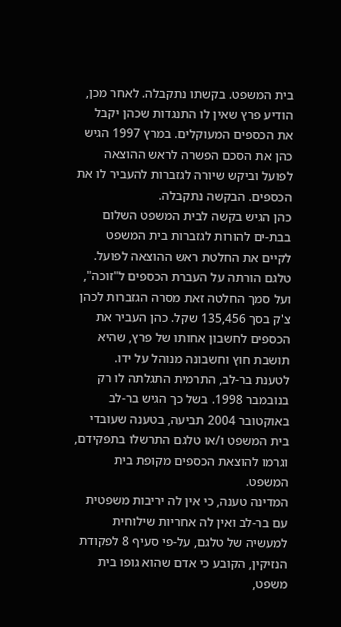בית המשפט. בקשתו נתקבלה. לאחר מכן, הודיע פרץ שאין לו התנגדות שכהן יקבל את הכספים המעוקלים. במרץ 1997 הגיש כהן את הסכם הפשרה לראש ההוצאה לפועל וביקש שיורה לגזברות להעביר לו את הכספים. הבקשה נתקבלה.
כהן הגיש בקשה לבית המשפט השלום בבת-ים להורות לגזברות בית המשפט לקיים את החלטת ראש ההוצאה לפועל. טלגם הורתה על העברת הכספים ל"זוכה", ועל סמך החלטה זאת מסרה הגזברות לכהן צ'ק בסך 135,456 שקל. כהן העביר את הכספים לחשבון אחותו של פרץ, שהיא תושבת חוץ וחשבונה מנוהל על ידו.
לטענת בר-לב, התרמית התגלתה לו רק בנובמבר 1998. בשל כך הגיש בר-לב באוקטובר 2004 תביעה, בטענה שעובדי בית המשפט ו/או טלגם התרשלו בתפקידם, וגרמו להוצאת הכספים מקופת בית המשפט.
המדינה טענה, כי אין לה יריבות משפטית עם בר-לב ואין לה אחריות שילוחית למעשיה של טלגם, על-פי סעיף 8 לפקודת הנזיקין, הקובע כי אדם שהוא גופו בית משפט,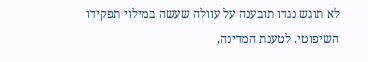לא תוגש נגדו תובענה על עוולה שעשה במילוי תפקידו השיפוטי. לטענת המדינה,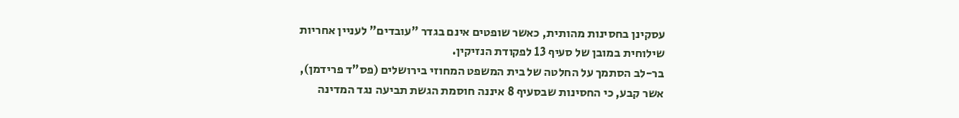עסקינן בחסינות מהותית, כאשר שופטים אינם בגדר "עובדים" לעניין אחריות שילוחית במובן של סעיף 13 לפקודת הנזיקין.
בר-לב הסתמך על החלטה של בית המשפט המחוזי בירושלים (פס"ד פרידמן), אשר קבע, כי החסינות שבסעיף 8 איננה חוסמת הגשת תביעה נגד המדינה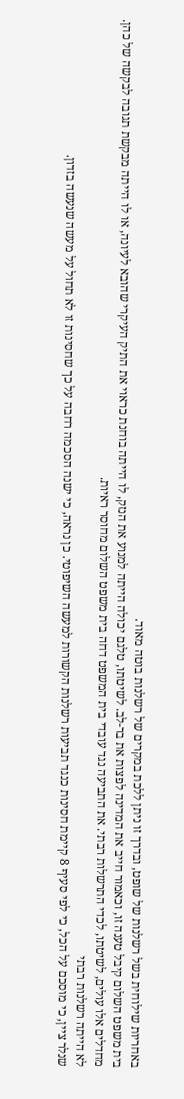באחריות שילוחית בשל רשלנות של שופט, ובדרך זו ניתן ללכת במקרים של רשלנות בוטה מאוד.
בית משפט השלום קיבל טענה זו, וכאמור חייב את המדינה לפצות את בר-לב. לשיטתו, טלגם יכולה הייתה למנוע את הנזק, לו הייתה בוחנת כראוי את התיק העיקרי שהובא לעיונה, או לו הייתה מבקשת תגובה לבקשה של כהן. מחדלים אלו עולים, לשיטתו, לכדי התרשלות רבתי. את התביעה נגד עובדי בית המשפט דחה בית משפט השלום מחוסר ראיות.
לא הייתה רשלנות רבתי
שנלר ציין, כי מוסכם על הכל, כי לפי סעיף 8 קיימת חסינות כנגד תביעות רשלנות הקשורות למעשה השיפוטי. כן נראה, כי ישנה הסכמה רחבה על כך שחסינות זו לא תחול על מעשה שנעשה בזדון.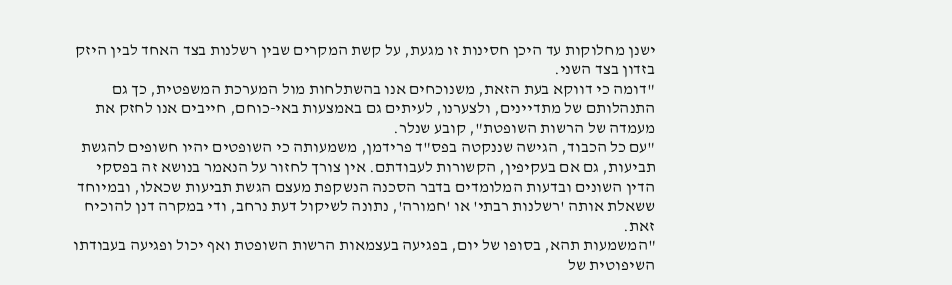ישנן מחלוקות עד היכן חסינות זו מגעת, על קשת המקרים שבין רשלנות בצד האחד לבין היזק בזדון בצד השני.
"דומה כי דווקא בעת הזאת, משנוכחים אנו בהשתלחות מול המערכת המשפטית, כך גם התנהלותם של מתדיינים, ולצערנו, לעיתים גם באמצעות באי-כוחם, חייבים אנו לחזק את מעמדה של הרשות השופטת", קובע שנלר.
"עם כל הכבוד, הגישה שננקטה בפס"ד פרידמן, משמעותה כי השופטים יהיו חשופים להגשת תביעות, גם אם בעקיפין, הקשורות לעבודתם. אין צורך לחזור על הנאמר בנושא זה בפסקי הדין השונים ובדעות המלומדים בדבר הסכנה הנשקפת מעצם הגשת תביעות שכאלו, ובמיוחד ששאלת אותה 'רשלנות רבתי' או 'חמורה', נתונה לשיקול דעת נרחב, ודי במקרה דנן להוכיח זאת.
"המשמעות תהא, בסופו של יום, בפגיעה בעצמאות הרשות השופטת ואף יכול ופגיעה בעבודתו השיפוטית של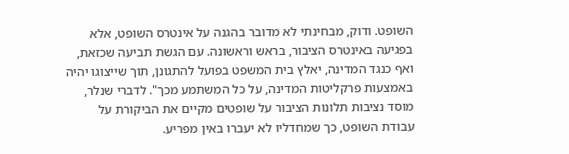השופט. ודוק, מבחינתי לא מדובר בהגנה על אינטרס השופט, אלא בפגיעה באינטרס הציבור, בראש וראשונה. עם הגשת תביעה שכזאת, ואף כנגד המדינה, יאלץ בית המשפט בפועל להתגונן, תוך שייצוגו יהיה באמצעות פרקליטות המדינה, על כל המשתמע מכך". לדברי שנלר, מוסד נציבות תלונות הציבור על שופטים מקיים את הביקורת על עבודת השופט, כך שמחדליו לא יעברו באין מפריע.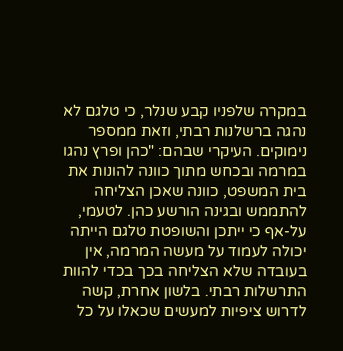במקרה שלפניו קבע שנלר, כי טלגם לא נהגה ברשלנות רבתי, וזאת ממספר נימוקים. העיקרי שבהם: "כהן ופרץ נהגו במרמה ובכחש מתוך כוונה להונות את בית המשפט, כוונה שאכן הצליחה להתממש ובגינה הורשע כהן. לטעמי, על-אף כי ייתכן והשופטת טלגם הייתה יכולה לעמוד על מעשה המרמה, אין בעובדה שלא הצליחה בכך בכדי להוות התרשלות רבתי. בלשון אחרת, קשה לדרוש ציפיות למעשים שכאלו על כל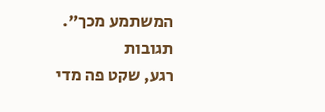המשתמע מכך".
תגובות
רגע, שקט פה מדי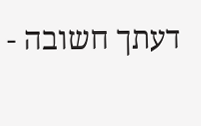דעתך חשובה -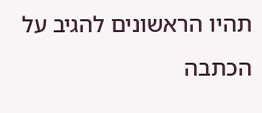תהיו הראשונים להגיב על הכתבה